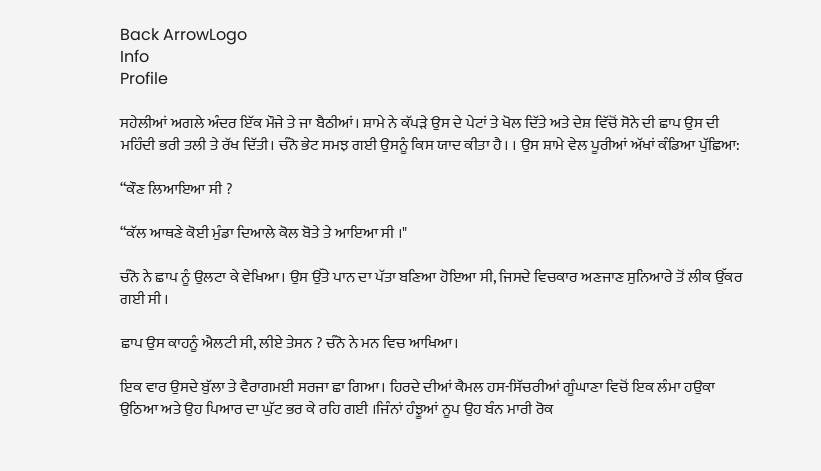Back ArrowLogo
Info
Profile

ਸਹੇਲੀਆਂ ਅਗਲੇ ਅੰਦਰ ਇੱਕ ਮੌਜੇ ਤੇ ਜਾ ਬੈਠੀਆਂ। ਸ਼ਾਮੇ ਨੇ ਕੱਪੜੇ ਉਸ ਦੇ ਪੇਟਾਂ ਤੇ ਖੋਲ ਦਿੱਤੇ ਅਤੇ ਦੇਸ਼ ਵਿੱਚੋਂ ਸੋਨੇ ਦੀ ਛਾਪ ਉਸ ਦੀ ਮਹਿੰਦੀ ਭਰੀ ਤਲੀ ਤੇ ਰੱਖ ਦਿੱਤੀ। ਚੰਨੋ ਭੇਟ ਸਮਝ ਗਈ ਉਸਨੂੰ ਕਿਸ ਯਾਦ ਕੀਤਾ ਹੈ। । ਉਸ ਸ਼ਾਮੇ ਵੇਲ ਪੂਰੀਆਂ ਅੱਖਾਂ ਕੰਡਿਆ ਪੁੱਛਿਆ:

“ਕੌਣ ਲਿਆਇਆ ਸੀ ?

“ਕੱਲ ਆਥਣੇ ਕੋਈ ਮੁੰਡਾ ਦਿਆਲੇ ਕੋਲ ਬੋਤੇ ਤੇ ਆਇਆ ਸੀ ।"

ਚੰਨੋ ਨੇ ਛਾਪ ਨੂੰ ਉਲਟਾ ਕੇ ਵੇਖਿਆ। ਉਸ ਉੱਤੇ ਪਾਨ ਦਾ ਪੱਤਾ ਬਣਿਆ ਹੋਇਆ ਸੀ, ਜਿਸਦੇ ਵਿਚਕਾਰ ਅਣਜਾਣ ਸੁਨਿਆਰੇ ਤੋਂ ਲੀਕ ਉੱਕਰ ਗਈ ਸੀ ।

ਛਾਪ ਉਸ ਕਾਹਨੂੰ ਐਲਟੀ ਸੀ, ਲੀਏ ਤੇਸਨ ? ਚੰਨੋ ਨੇ ਮਨ ਵਿਚ ਆਖਿਆ।

ਇਕ ਵਾਰ ਉਸਦੇ ਬੁੱਲਾ ਤੇ ਵੈਰਾਗਮਈ ਸਰਜਾ ਛਾ ਗਿਆ। ਹਿਰਦੇ ਦੀਆਂ ਕੈਮਲ ਹਸ-ਸਿੱਚਰੀਆਂ ਗੂੰਘਾਣਾ ਵਿਚੋਂ ਇਕ ਲੰਮਾ ਹਉਕਾ ਉਠਿਆ ਅਤੇ ਉਹ ਪਿਆਰ ਦਾ ਘੁੱਟ ਭਰ ਕੇ ਰਹਿ ਗਈ ।ਜਿੰਨਾਂ ਹੰਝੂਆਂ ਨੂਪ ਉਹ ਬੰਨ ਮਾਰੀ ਰੋਕ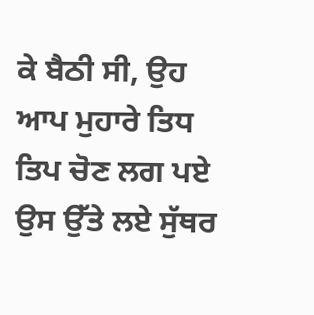ਕੇ ਬੈਠੀ ਸੀ, ਉਹ ਆਪ ਮੁਹਾਰੇ ਤਿਧ ਤਿਪ ਚੋਣ ਲਗ ਪਏ ਉਸ ਉੱਤੇ ਲਏ ਸੁੱਥਰ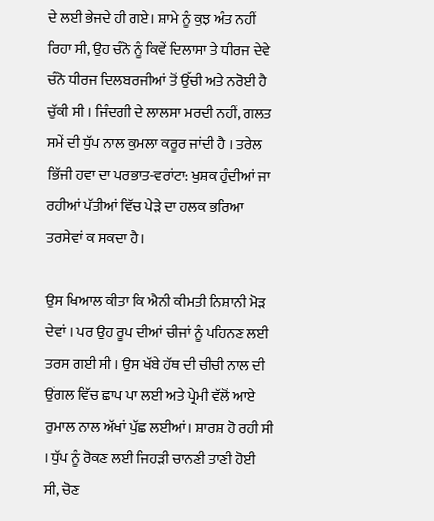ਦੇ ਲਈ ਭੇਜਦੇ ਹੀ ਗਏ। ਸ਼ਾਮੇ ਨੂੰ ਕੁਝ ਅੰਤ ਨਹੀਂ ਰਿਹਾ ਸੀ, ਉਹ ਚੰਨੋ ਨੂੰ ਕਿਵੇਂ ਦਿਲਾਸਾ ਤੇ ਧੀਰਜ ਦੇਵੇ ਚੰਨੋ ਧੀਰਜ ਦਿਲਬਰਜੀਆਂ ਤੋਂ ਉੱਚੀ ਅਤੇ ਨਰੋਈ ਹੈ ਚੁੱਕੀ ਸੀ । ਜਿੰਦਗੀ ਦੇ ਲਾਲਸਾ ਮਰਦੀ ਨਹੀਂ, ਗਲਤ ਸਮੇਂ ਦੀ ਧੁੱਪ ਨਾਲ ਕੁਮਲਾ ਕਰੂਰ ਜਾਂਦੀ ਹੈ । ਤਰੇਲ ਭਿੱਜੀ ਹਵਾ ਦਾ ਪਰਭਾਤ-ਵਰਾਂਟਾ: ਖੁਸ਼ਕ ਹੁੰਦੀਆਂ ਜਾ ਰਹੀਆਂ ਪੱਤੀਆਂ ਵਿੱਚ ਪੇੜੇ ਦਾ ਹਲਕ ਭਰਿਆ ਤਰਸੇਵਾਂ ਕ ਸਕਦਾ ਹੈ।

ਉਸ ਖਿਆਲ ਕੀਤਾ ਕਿ ਐਨੀ ਕੀਮਤੀ ਨਿਸ਼ਾਨੀ ਮੋੜ ਦੇਵਾਂ । ਪਰ ਉਹ ਰੂਪ ਦੀਆਂ ਚੀਜਾਂ ਨੂੰ ਪਹਿਨਣ ਲਈ ਤਰਸ ਗਈ ਸੀ । ਉਸ ਖੱਬੇ ਹੱਥ ਦੀ ਚੀਚੀ ਨਾਲ ਦੀ ਉਂਗਲ ਵਿੱਚ ਛਾਪ ਪਾ ਲਈ ਅਤੇ ਪ੍ਰੇਮੀ ਵੱਲੋਂ ਆਏ ਰੁਮਾਲ ਨਾਲ ਅੱਖਾਂ ਪੁੱਛ ਲਈਆਂ। ਸ਼ਾਰਸ਼ ਹੋ ਰਹੀ ਸੀ । ਧੁੱਪ ਨੂੰ ਰੋਕਣ ਲਈ ਜਿਹੜੀ ਚਾਨਣੀ ਤਾਣੀ ਹੋਈ ਸੀ, ਚੋਣ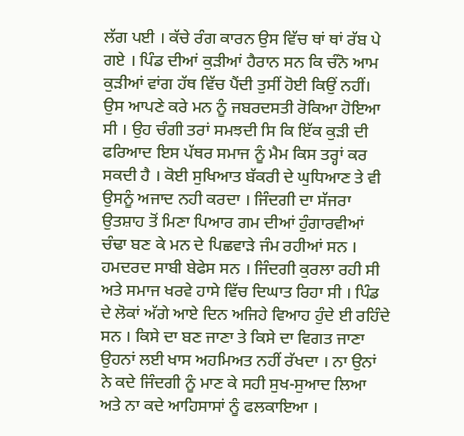ਲੱਗ ਪਈ । ਕੱਚੇ ਰੰਗ ਕਾਰਨ ਉਸ ਵਿੱਚ ਥਾਂ ਥਾਂ ਰੱਬ ਪੇ ਗਏ । ਪਿੰਡ ਦੀਆਂ ਕੁੜੀਆਂ ਹੈਰਾਨ ਸਨ ਕਿ ਚੰਨੋ ਆਮ ਕੁੜੀਆਂ ਵਾਂਗ ਹੱਥ ਵਿੱਚ ਪੈਂਦੀ ਤੁਸੀਂ ਹੋਈ ਕਿਉਂ ਨਹੀਂ। ਉਸ ਆਪਣੇ ਕਰੇ ਮਨ ਨੂੰ ਜਬਰਦਸਤੀ ਰੋਕਿਆ ਹੋਇਆ ਸੀ । ਉਹ ਚੰਗੀ ਤਰਾਂ ਸਮਝਦੀ ਸਿ ਕਿ ਇੱਕ ਕੁੜੀ ਦੀ ਫਰਿਆਦ ਇਸ ਪੱਥਰ ਸਮਾਜ ਨੂੰ ਮੈਮ ਕਿਸ ਤਰ੍ਹਾਂ ਕਰ ਸਕਦੀ ਹੈ । ਕੋਈ ਸੁਖਿਆਤ ਬੱਕਰੀ ਦੇ ਘੁਧਿਆਣ ਤੇ ਵੀ ਉਸਨੂੰ ਅਜਾਦ ਨਹੀ ਕਰਦਾ । ਜਿੰਦਗੀ ਦਾ ਸੱਜਰਾ ਉਤਸ਼ਾਹ ਤੋਂ ਮਿਣਾ ਪਿਆਰ ਗਮ ਦੀਆਂ ਹੁੰਗਾਰਵੀਆਂ ਚੰਢਾ ਬਣ ਕੇ ਮਨ ਦੇ ਪਿਛਵਾੜੇ ਜੰਮ ਰਹੀਆਂ ਸਨ । ਹਮਦਰਦ ਸਾਬੀ ਬੇਫੇਸ ਸਨ । ਜਿੰਦਗੀ ਕੁਰਲਾ ਰਹੀ ਸੀ ਅਤੇ ਸਮਾਜ ਖਰਵੇ ਹਾਸੇ ਵਿੱਚ ਦਿਘਾਤ ਰਿਹਾ ਸੀ । ਪਿੰਡ ਦੇ ਲੋਕਾਂ ਅੱਗੇ ਆਏ ਦਿਨ ਅਜਿਹੇ ਵਿਆਹ ਹੁੰਦੇ ਈ ਰਹਿੰਦੇ ਸਨ । ਕਿਸੇ ਦਾ ਬਣ ਜਾਣਾ ਤੇ ਕਿਸੇ ਦਾ ਵਿਗਤ ਜਾਣਾ ਉਹਨਾਂ ਲਈ ਖਾਸ ਅਹਮਿਅਤ ਨਹੀਂ ਰੱਖਦਾ । ਨਾ ਉਨਾਂ ਨੇ ਕਦੇ ਜਿੰਦਗੀ ਨੂੰ ਮਾਣ ਕੇ ਸਹੀ ਸੁਖ-ਸੁਆਦ ਲਿਆ ਅਤੇ ਨਾ ਕਦੇ ਆਹਿਸਾਸਾਂ ਨੂੰ ਫਲਕਾਇਆ ।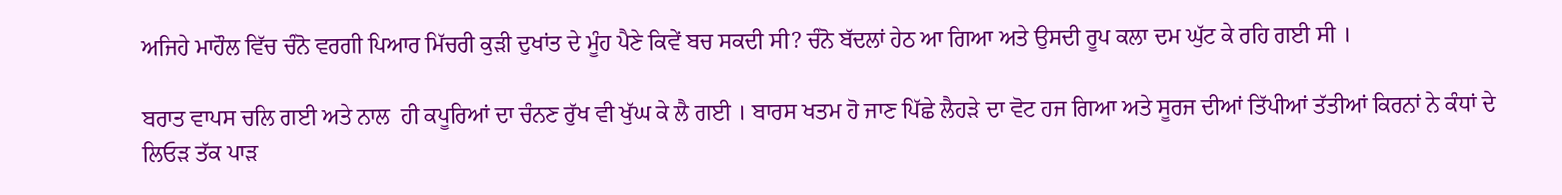ਅਜਿਹੇ ਮਾਹੌਲ ਵਿੱਚ ਚੰਨੋ ਵਰਗੀ ਪਿਆਰ ਮਿੱਚਰੀ ਕੁੜੀ ਦੁਖਾਂਤ ਦੇ ਮੂੰਹ ਪੈਣੇ ਕਿਵੇਂ ਬਚ ਸਕਦੀ ਸੀ? ਚੰਨੋ ਬੱਦਲਾਂ ਹੇਠ ਆ ਗਿਆ ਅਤੇ ਉਸਦੀ ਰੂਪ ਕਲਾ ਦਮ ਘੁੱਟ ਕੇ ਰਹਿ ਗਈ ਸੀ ।

ਬਰਾਤ ਵਾਪਸ ਚਲਿ ਗਈ ਅਤੇ ਨਾਲ  ਹੀ ਕਪੂਰਿਆਂ ਦਾ ਚੰਨਣ ਰੁੱਖ ਵੀ ਖੁੱਘ ਕੇ ਲੈ ਗਈ । ਬਾਰਸ ਖਤਮ ਹੋ ਜਾਣ ਪਿੱਛੇ ਲੈਹੜੇ ਦਾ ਵੋਟ ਹਜ ਗਿਆ ਅਤੇ ਸੂਰਜ ਦੀਆਂ ਤਿੱਪੀਆਂ ਤੱਤੀਆਂ ਕਿਰਨਾਂ ਨੇ ਕੰਧਾਂ ਦੇ ਲਿਓੜ ਤੱਕ ਪਾੜ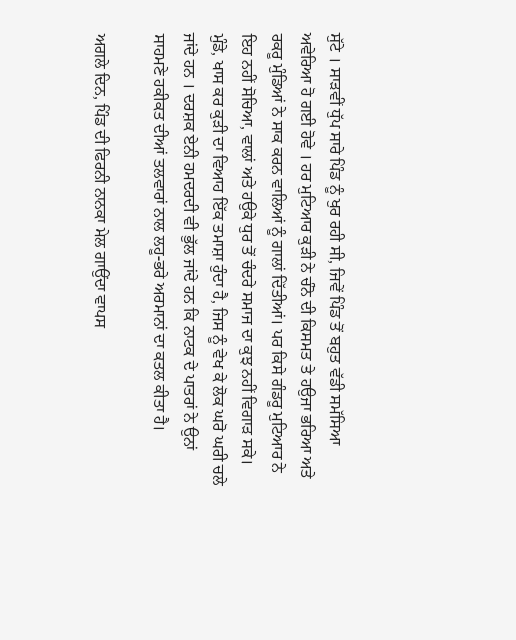ਸੁੱਟੇ । ਸਾੜਵੀਂ ਧੁੱਪ ਸਾਰੇ ਪਿੰਡ ਨੂੰ ਖੁਰ ਰਹੀ ਸੀ, ਜਿਵੇਂ ਪਿੰਡ ਤੋਂ ਬਹੁਤ ਵੱਡੀ ਸਮੱਸਿਆ ਅਵੇਰਿਆ ਹੋ ਗਈ ਹੋਵੇ । ਹਰ ਮੁਟਿਆਰ ਕੁੜੀ ਨੇ ਚੰਨੋ ਦੀ ਕਿਸਮਤ ਤੇ ਹਉਜਾ ਭਰਿਆ ਅਤੇ ਰਕਰੂ ਮੁੰਡਿਆਂ ਨੇ ਸਾਕ ਕਰਨ ਵਾਲਿਆਂ ਨੂੰ ਗਾਲਾਂ ਦਿੱਤੀਆਂ। ਪਰ ਕਿਸੇ ਗੰਡਰੂ ਮੁਟਿਆਰ ਨੇ ਇਹ ਨਹੀਂ ਸੋਚਿਆ, ਵਾਲਾਂ ਅਤੇ ਹਉਕੇ ਧੁਰ ਤੋਂ ਚੰਦਰੇ ਸਮਾਜ ਦਾ ਕੁਝ ਨਹੀਂ ਵਿਗਾੜ ਸਕੇ। ਮੁੰਡੇ, ਖਾਸ ਕਰ ਕੁੜੀ ਦਾ ਵਿਆਹ ਇੱਕ ਤਮਾਸ਼ਾ ਹੁੰਦਾ ਹੈ, ਜਿਸ ਨੂੰ ਵੇਖ ਕੇ ਲੋਕ ਘਰੋ ਘਰੀ ਚਲੇ ਜਾਂਦੇ ਹਨ । ਦਰਸ਼ਕ ਏਨੀ ਹਮਦਰਦੀ ਵੀ ਭੁੱਲ ਜਾਂਦੇ ਹਨ ਕਿ ਨਾਟਕ ਦੇ ਪਾਤਰਾਂ ਨੇ ਉਨਾਂ ਸਾਹਮਣੇ ਹਕੀਕਤ ਦੀਆਂ ਤਲਵਾਰਾਂ ਨਾਲ ਲਹੂ-ਭਰੇ ਅਰਮਾਨਾਂ ਦਾ ਕਤਲ ਕੀਤਾ ਹੈ।

ਅਗਲੇ ਦਿਨ, ਪਿੰਡ ਦੀ ਫਿਰਨੀ ਨਾਨਕਾ ਮੇਲ ਗਾਉਂਦਾ ਵਾਪਸ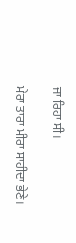ਜਾ ਰਿਹਾ ਸੀ।

ਮੇਰਾ ਤਾਰਾ ਮੀਰਾ ਸਾਹੀਦਾ ਭੇਣੇ।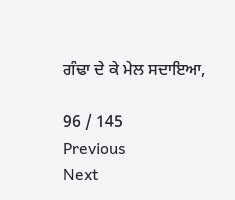ਗੰਢਾ ਦੇ ਕੇ ਮੇਲ ਸਦਾਇਆ,

96 / 145
Previous
Next